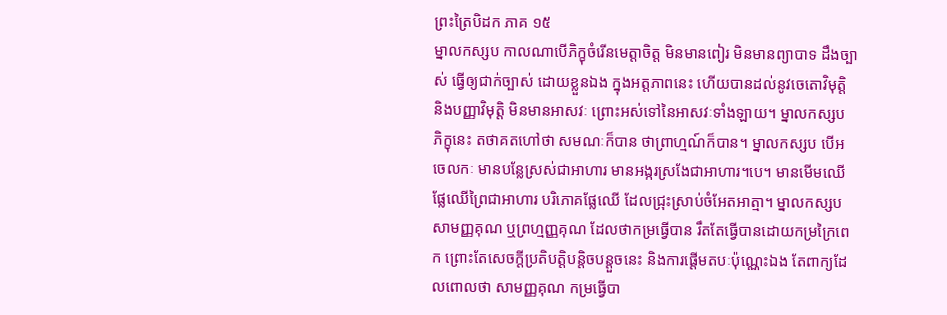ព្រះត្រៃបិដក ភាគ ១៥
ម្នាលកស្សប កាលណាបើភិក្ខុចំរើនមេត្តាចិត្ត មិនមានពៀរ មិនមានព្យាបាទ ដឹងច្បាស់ ធ្វើឲ្យជាក់ច្បាស់ ដោយខ្លួនឯង ក្នុងអត្តភាពនេះ ហើយបានដល់នូវចេតោវិមុត្តិ និងបញ្ញាវិមុត្តិ មិនមានអាសវៈ ព្រោះអស់ទៅនៃអាសវៈទាំងឡាយ។ ម្នាលកស្សប ភិក្ខុនេះ តថាគតហៅថា សមណៈក៏បាន ថាព្រាហ្មណ៍ក៏បាន។ ម្នាលកស្សប បើអចេលកៈ មានបន្លែស្រស់ជាអាហារ មានអង្ករស្រងែជាអាហារ។បេ។ មានមើមឈើ ផ្លែឈើព្រៃជាអាហារ បរិភោគផ្លែឈើ ដែលជ្រុះស្រាប់ចំអែតអាត្មា។ ម្នាលកស្សប សាមញ្ញគុណ ឬព្រហ្មញ្ញគុណ ដែលថាកម្រធ្វើបាន រឹតតែធ្វើបានដោយកម្រក្រៃពេក ព្រោះតែសេចក្តីប្រតិបត្តិបន្តិចបន្តួចនេះ និងការផ្តើមតបៈប៉ុណ្ណេះឯង តែពាក្យដែលពោលថា សាមញ្ញគុណ កម្រធ្វើបា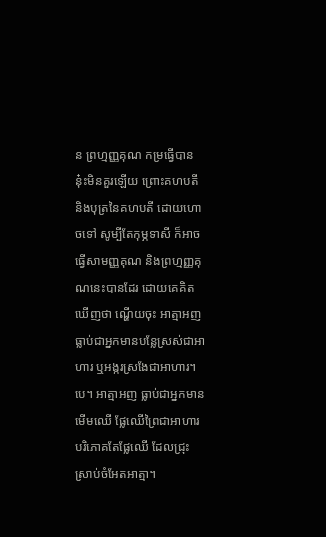ន ព្រហ្មញ្ញគុណ កម្រធ្វើបាន នុ៎ះមិនគួរឡើយ ព្រោះគហបតី និងបុត្រនៃគហបតី ដោយហោចទៅ សូម្បីតែកុម្ភទាសី ក៏អាចធ្វើសាមញ្ញគុណ និងព្រហ្មញ្ញគុណនេះបានដែរ ដោយគេគិតឃើញថា ណ្ហើយចុះ អាត្មាអញធ្លាប់ជាអ្នកមានបន្លែស្រស់ជាអាហារ ឬអង្ករស្រងែជាអាហារ។បេ។ អាត្មាអញ ធ្លាប់ជាអ្នកមានមើមឈើ ផ្លែឈើព្រៃជាអាហារ បរិភោគតែផ្លែឈើ ដែលជ្រុះស្រាប់ចំអែតអាត្មា។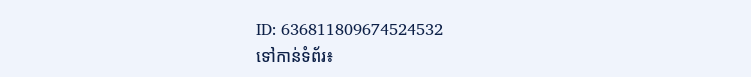ID: 636811809674524532
ទៅកាន់ទំព័រ៖